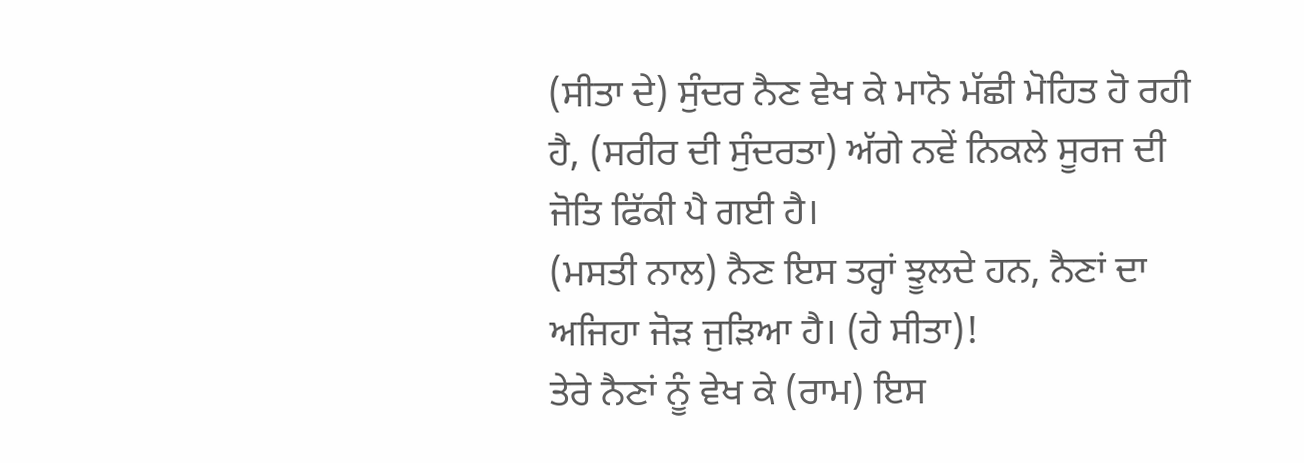(ਸੀਤਾ ਦੇ) ਸੁੰਦਰ ਨੈਣ ਵੇਖ ਕੇ ਮਾਨੋ ਮੱਛੀ ਮੋਹਿਤ ਹੋ ਰਹੀ ਹੈ, (ਸਰੀਰ ਦੀ ਸੁੰਦਰਤਾ) ਅੱਗੇ ਨਵੇਂ ਨਿਕਲੇ ਸੂਰਜ ਦੀ ਜੋਤਿ ਫਿੱਕੀ ਪੈ ਗਈ ਹੈ।
(ਮਸਤੀ ਨਾਲ) ਨੈਣ ਇਸ ਤਰ੍ਹਾਂ ਝੂਲਦੇ ਹਨ, ਨੈਣਾਂ ਦਾ ਅਜਿਹਾ ਜੋੜ ਜੁੜਿਆ ਹੈ। (ਹੇ ਸੀਤਾ)!
ਤੇਰੇ ਨੈਣਾਂ ਨੂੰ ਵੇਖ ਕੇ (ਰਾਮ) ਇਸ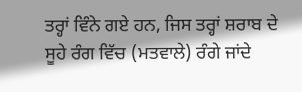ਤਰ੍ਹਾਂ ਵਿੰਨੇ ਗਏ ਹਨ, ਜਿਸ ਤਰ੍ਹਾਂ ਸ਼ਰਾਬ ਦੇ ਸੂਹੇ ਰੰਗ ਵਿੱਚ (ਮਤਵਾਲੇ) ਰੰਗੇ ਜਾਂਦੇ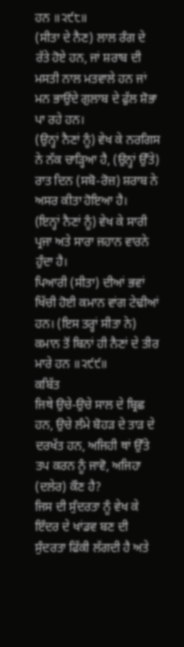ਹਨ ॥੨੯੮॥
(ਸੀਤਾ ਦੇ ਨੈਣ) ਲਾਲ ਰੰਗ ਦੇ ਰੱਤੇ ਹੋਏ ਹਨ, ਜਾਂ ਸ਼ਰਾਬ ਦੀ ਮਸਤੀ ਨਾਲ ਮਤਵਾਲੇ ਹਨ ਜਾਂ ਮਨ ਭਾਉਂਦੇ ਗੁਲਾਬ ਦੇ ਫੁੱਲ ਸ਼ੋਭਾ ਪਾ ਰਹੇ ਹਨ।
(ਉਨ੍ਹਾਂ ਨੈਣਾਂ ਨੂੰ) ਵੇਖ ਕੇ ਨਰਗਿਸ ਨੇ ਨੱਕ ਚਾੜ੍ਹਿਆ ਹੈ, (ਉਨ੍ਹਾਂ ਉੱਤੇ) ਰਾਤ ਦਿਨ (ਸਬੋ-ਰੋਜ਼) ਸ਼ਰਾਬ ਨੇ ਅਸਰ ਕੀਤਾ ਹੋਇਆ ਹੈ।
(ਇਨ੍ਹਾਂ ਨੈਣਾਂ ਨੂੰ) ਵੇਖ ਕੇ ਸਾਰੀ ਪ੍ਰਜਾ ਅਤੇ ਸਾਰਾ ਜਹਾਨ ਵਾਰਨੇ ਹੁੰਦਾ ਹੈ।
ਪਿਆਰੀ (ਸੀਤਾ) ਦੀਆਂ ਭਵਾਂ ਖਿੱਚੀ ਹੋਈ ਕਮਾਨ ਵਾਂਗ ਟੇਢੀਆਂ ਹਨ। (ਇਸ ਤਰ੍ਹਾਂ ਸੀਤਾ ਨੇ) ਕਮਾਨ ਤੋਂ ਬਿਨਾਂ ਹੀ ਨੈਣਾਂ ਦੇ ਤੀਰ ਮਾਰੇ ਹਨ ॥੨੯੯॥
ਕਬਿੱਤ
ਜਿਥੇ ਉਚੇ-ਉਚੇ ਸਾਲ ਦੇ ਬ੍ਰਿਛ ਹਨ, ਉਚੇ ਲੰਮੇ ਬੋਹੜ ਦੇ ਤਾੜ ਦੇ ਦਰਖੱਤ ਹਨ, ਅਜਿਹੀ ਥਾਂ ਉੱਤੇ ਤਪ ਕਰਨ ਨੂੰ ਜਾਵੋ, ਅਜਿਹਾ (ਦਲੇਰ) ਕੌਣ ਹੈ?
ਜਿਸ ਦੀ ਸੁੰਦਰਤਾ ਨੂੰ ਵੇਖ ਕੇ ਇੰਦਰ ਦੇ ਖਾਂਡਵ ਬਣ ਦੀ ਸੁੰਦਰਤਾ ਫਿੱਕੀ ਲੱਗਦੀ ਹੈ ਅਤੇ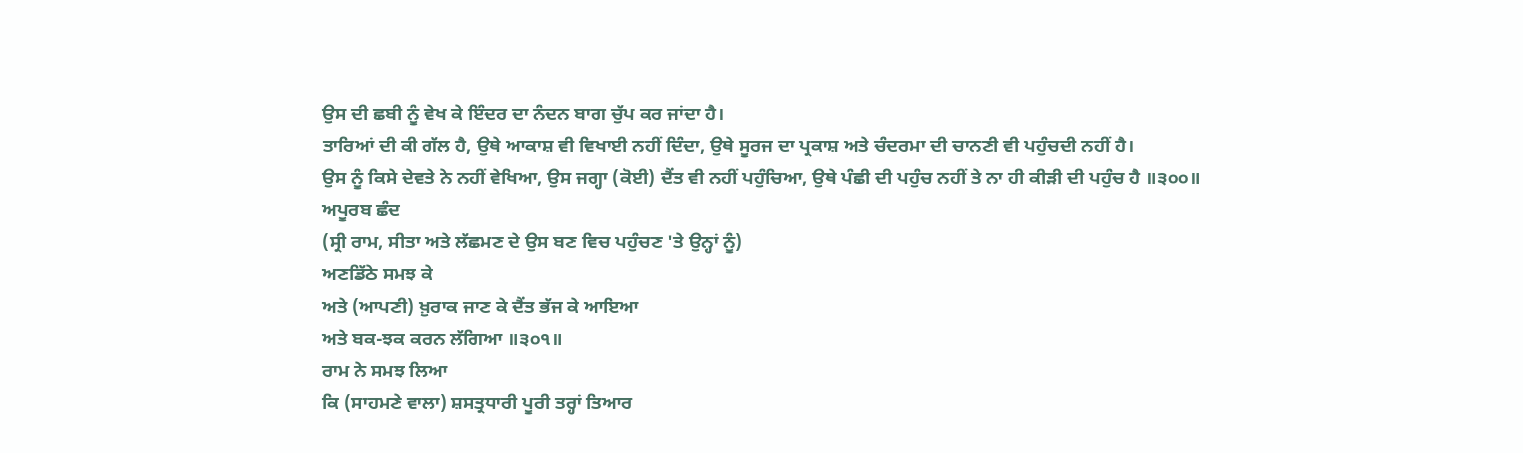ਉਸ ਦੀ ਛਬੀ ਨੂੰ ਵੇਖ ਕੇ ਇੰਦਰ ਦਾ ਨੰਦਨ ਬਾਗ ਚੁੱਪ ਕਰ ਜਾਂਦਾ ਹੈ।
ਤਾਰਿਆਂ ਦੀ ਕੀ ਗੱਲ ਹੈ, ਉਥੇ ਆਕਾਸ਼ ਵੀ ਵਿਖਾਈ ਨਹੀਂ ਦਿੰਦਾ, ਉਥੇ ਸੂਰਜ ਦਾ ਪ੍ਰਕਾਸ਼ ਅਤੇ ਚੰਦਰਮਾ ਦੀ ਚਾਨਣੀ ਵੀ ਪਹੁੰਚਦੀ ਨਹੀਂ ਹੈ।
ਉਸ ਨੂੰ ਕਿਸੇ ਦੇਵਤੇ ਨੇ ਨਹੀਂ ਵੇਖਿਆ, ਉਸ ਜਗ੍ਹਾ (ਕੋਈ) ਦੈਂਤ ਵੀ ਨਹੀਂ ਪਹੁੰਚਿਆ, ਉਥੇ ਪੰਛੀ ਦੀ ਪਹੁੰਚ ਨਹੀਂ ਤੇ ਨਾ ਹੀ ਕੀੜੀ ਦੀ ਪਹੁੰਚ ਹੈ ॥੩੦੦॥
ਅਪੂਰਬ ਛੰਦ
(ਸ੍ਰੀ ਰਾਮ, ਸੀਤਾ ਅਤੇ ਲੱਛਮਣ ਦੇ ਉਸ ਬਣ ਵਿਚ ਪਹੁੰਚਣ 'ਤੇ ਉਨ੍ਹਾਂ ਨੂੰ)
ਅਣਡਿੱਠੇ ਸਮਝ ਕੇ
ਅਤੇ (ਆਪਣੀ) ਖ਼ੁਰਾਕ ਜਾਣ ਕੇ ਦੈਂਤ ਭੱਜ ਕੇ ਆਇਆ
ਅਤੇ ਬਕ-ਝਕ ਕਰਨ ਲੱਗਿਆ ॥੩੦੧॥
ਰਾਮ ਨੇ ਸਮਝ ਲਿਆ
ਕਿ (ਸਾਹਮਣੇ ਵਾਲਾ) ਸ਼ਸਤ੍ਰਧਾਰੀ ਪੂਰੀ ਤਰ੍ਹਾਂ ਤਿਆਰ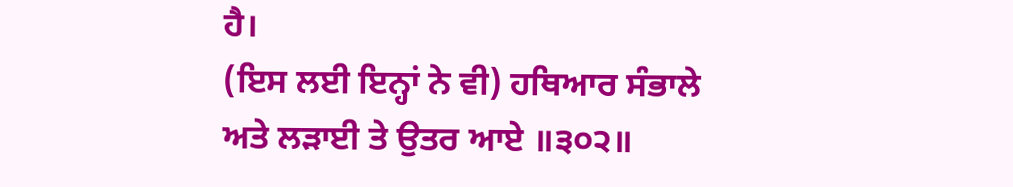ਹੈ।
(ਇਸ ਲਈ ਇਨ੍ਹਾਂ ਨੇ ਵੀ) ਹਥਿਆਰ ਸੰਭਾਲੇ
ਅਤੇ ਲੜਾਈ ਤੇ ਉਤਰ ਆਏ ॥੩੦੨॥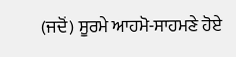(ਜਦੋਂ) ਸੂਰਮੇ ਆਹਮੋ-ਸਾਹਮਣੇ ਹੋਏ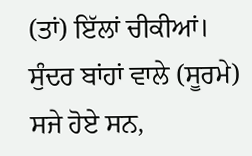(ਤਾਂ) ਇੱਲਾਂ ਚੀਕੀਆਂ।
ਸੁੰਦਰ ਬਾਂਹਾਂ ਵਾਲੇ (ਸੂਰਮੇ) ਸਜੇ ਹੋਏ ਸਨ,